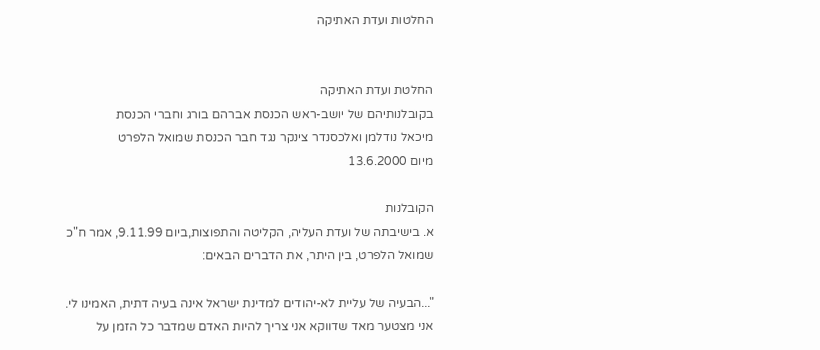החלטות ועדת האתיקה


החלטת ועדת האתיקה
בקובלנותיהם של יושב-ראש הכנסת אברהם בורג וחברי הכנסת
מיכאל נודלמן ואלכסנדר צינקר נגד חבר הכנסת שמואל הלפרט
מיום 13.6.2000

הקובלנות
א. בישיבתה של ועדת העליה, הקליטה והתפוצות,ביום 9.11.99, אמר ח"כ שמואל הלפרט, בין היתר, את הדברים הבאים:

"...הבעיה של עליית לא-יהודים למדינת ישראל אינה בעיה דתית, האמינו לי. אני מצטער מאד שדווקא אני צריך להיות האדם שמדבר כל הזמן על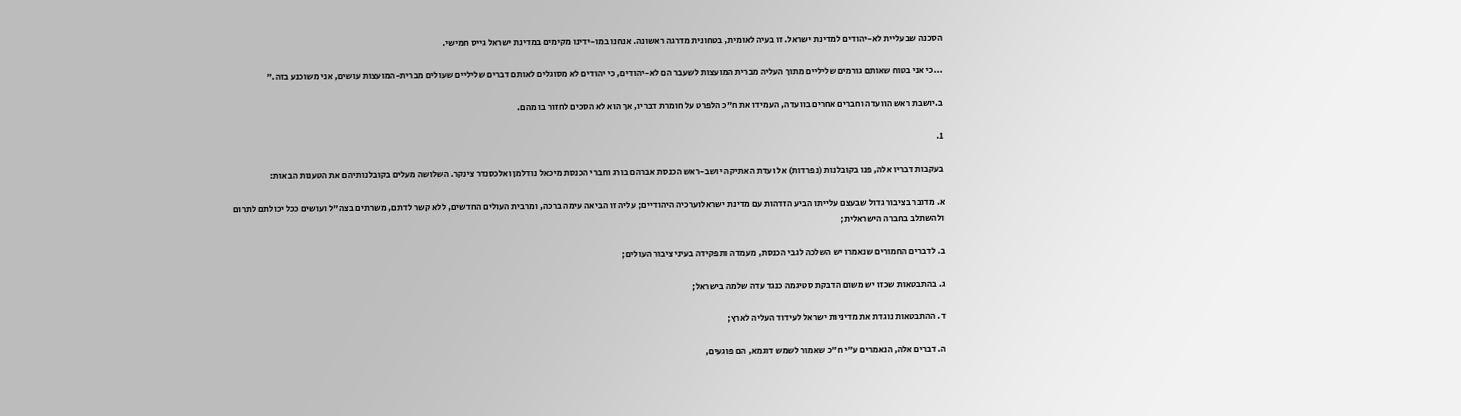הסכנה שבעליית לא-יהודים למדינת ישראל. זו בעיה לאומית, בטחונית מדרגה ראשונה. אנחנו במו-ידינו מקימים במדינת ישראל גייס חמישי.

...כי אני בטוח שאותם גורמים שליליים מתוך העליה מברית המועצות לשעבר הם לא-יהודים, כי יהודים לא מסוגלים לאותם דברים שליליים שעולים מברית-המועצות עושים, אני משוכנע בזה."

ב.יושבת ראש הוועדה וחברים אחרים בוועדה, העמידו את ח"כ הלפרט על חומרת דבריו, אך הוא לא הסכים לחזור בו מהם.

1.

בעקבות דבריו אלה, פנו בקובלנות (נפרדות) אל ועדת האתיקה יושב-ראש הכנסת אברהם בורג וחברי הכנסת מיכאל נודלמן ואלכסנדר צינקר. השלושה מעלים בקובלנותיהם את הטענות הבאות:

א. מדובר בציבור גדול שבעצם עלייתו הביע הזדהות עם מדינת ישראלוערכיה היהודיים; עליה זו הביאה עימה ברכה, ומרבית העולים החדשים, ללא קשר לדתם, משרתים בצה"ל ועושים ככל יכולתם לתרום ולהשתלב בחברה הישראלית;

ב. לדברים החמורים שנאמרו יש השלכה לגבי הכנסת, מעמדה ותפקידה בעיני ציבור העולים;

ג. בהתבטאות שכזו יש משום הדבקת סטיגמה כנגד עדה שלמה בישראל;

ד. ההתבטאות נוגדת את מדיניות ישראל לעידוד העליה לארץ;

ה. דברים אלה, הנאמרים ע"י ח"כ שאמור לשמש דוגמא, הם פוגעים,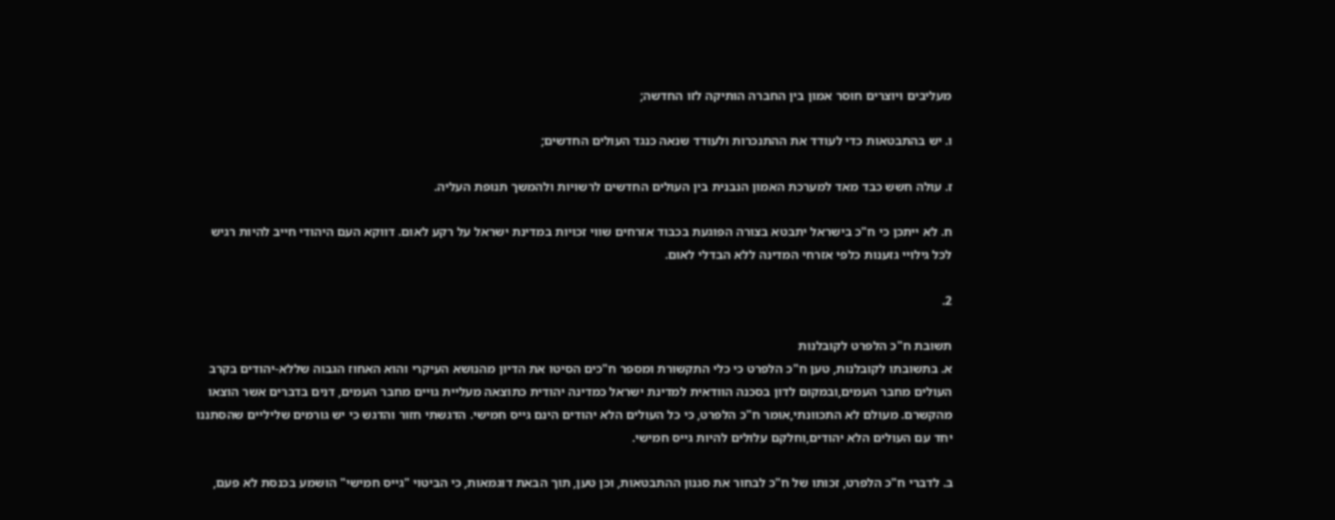מעליבים ויוצרים חוסר אמון בין החברה הותיקה לזו החדשה;

ו. יש בהתבטאות כדי לעודד את ההתנכרות ולעודד שנאה כנגד העולים החדשים;

ז. עולה חשש כבד מאד למערכת האמון הנבנית בין העולים החדשים לרשויות ולהמשך תנופת העליה.

ח. לא ייתכן כי ח"כ בישראל יתבטא בצורה הפוגעת בכבוד אזרחים שווי זכויות במדינת ישראל על רקע לאום. דווקא העם היהודי חייב להיות רגיש לכל גילויי גזענות כלפי אזרחי המדינה ללא הבדלי לאום.

2.

תשובת ח"כ הלפרט לקובלנות
א. בתשובתו לקובלנות, טען ח"כ הלפרט כי כלי התקשורת ומספר ח"כים הסיטו את הדיון מהנושא העיקרי והוא האחוז הגבוה שללא-יהודים בקרב העולים מחבר העמים,ובמקום לדון בסכנה הוודאית למדינת ישראל כמדינה יהודית כתוצאה מעליית גויים מחבר העמים, דנים בדברים אשר הוצאו מהקשרם. מעולם לא התכוונתי,אומר ח"כ הלפרט, כי כל העולים הלא יהודים הינם גייס חמישי. הדגשתי חזור והדגש כי יש גורמים שליליים שהסתננו יחד עם העולים הלא יהודים,וחלקם עלולים להיות גייס חמישי.

ב. לדברי ח"כ הלפרט, זכותו של ח"כ לבחור את סגנון ההתבטאות, וכן טען, תוך הבאת דוגמאות, כי הביטוי "גייס חמישי" הושמע בכנסת לא פעם,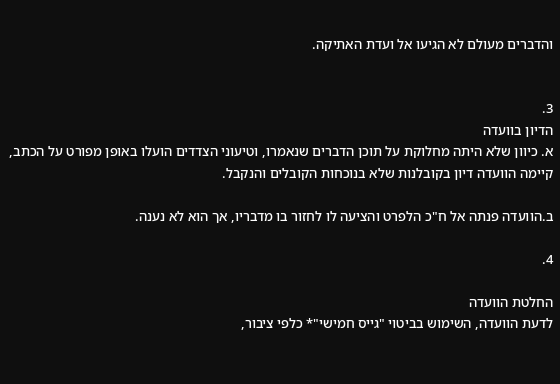והדברים מעולם לא הגיעו אל ועדת האתיקה.


3.
הדיון בוועדה
א. כיוון שלא היתה מחלוקת על תוכן הדברים שנאמרו, וטיעוני הצדדים הועלו באופן מפורט על הכתב, קיימה הוועדה דיון בקובלנות שלא בנוכחות הקובלים והנקבל.

ב.הוועדה פנתה אל ח"כ הלפרט והציעה לו לחזור בו מדבריו, אך הוא לא נענה.

4.

החלטת הוועדה
לדעת הוועדה, השימוש בביטוי "גייס חמישי"* כלפי ציבור,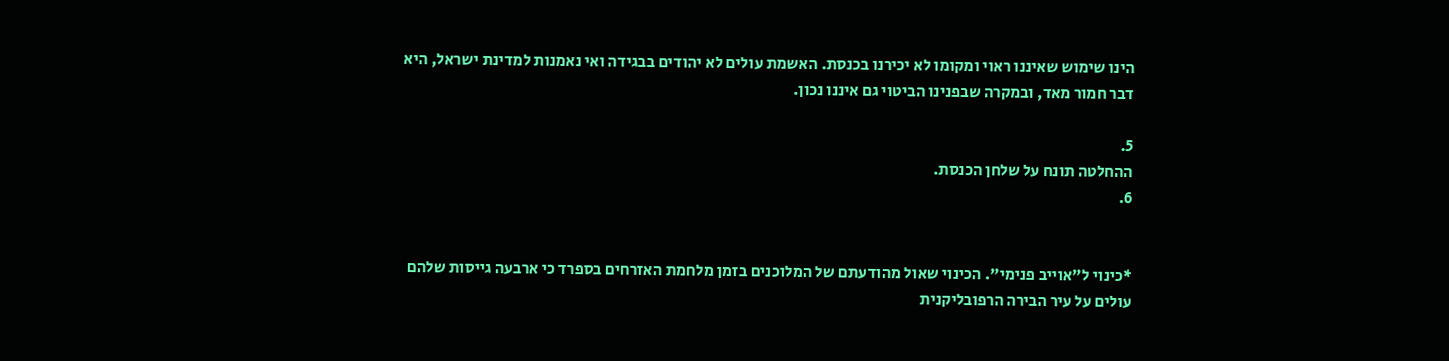הינו שימוש שאיננו ראוי ומקומו לא יכירנו בכנסת. האשמת עולים לא יהודים בבגידה ואי נאמנות למדינת ישראל, היא דבר חמור מאד, ובמקרה שבפנינו הביטוי גם איננו נכון.

5.
ההחלטה תונח על שלחן הכנסת.
6.


*כינוי ל"אוייב פנימי". הכינוי שאול מהודעתם של המלוכנים בזמן מלחמת האזרחים בספרד כי ארבעה גייסות שלהם עולים על עיר הבירה הרפובליקנית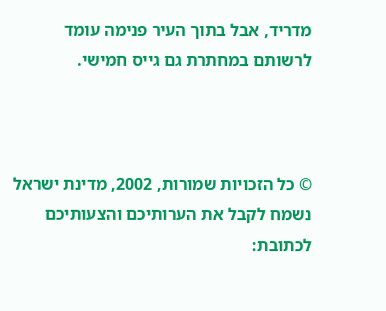מדריד, אבל בתוך העיר פנימה עומד לרשותם במחתרת גם גייס חמישי.



© כל הזכויות שמורות, 2002, מדינת ישראל
נשמח לקבל את הערותיכם והצעותיכם לכתובת: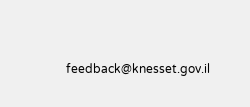feedback@knesset.gov.il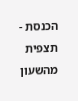הכנסת - תצפית מהשעון